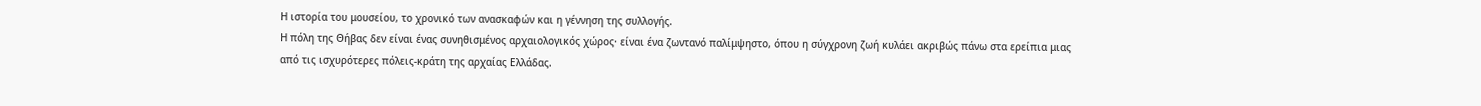Η ιστορία του μουσείου, το χρονικό των ανασκαφών και η γέννηση της συλλογής.
Η πόλη της Θήβας δεν είναι ένας συνηθισμένος αρχαιολογικός χώρος· είναι ένα ζωντανό παλίμψηστο, όπου η σύγχρονη ζωή κυλάει ακριβώς πάνω στα ερείπια μιας από τις ισχυρότερες πόλεις-κράτη της αρχαίας Ελλάδας.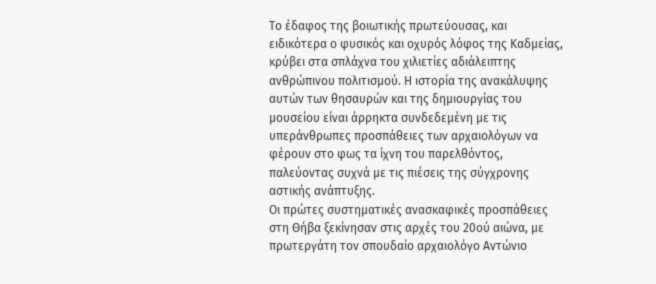Το έδαφος της βοιωτικής πρωτεύουσας, και ειδικότερα ο φυσικός και οχυρός λόφος της Καδμείας, κρύβει στα σπλάχνα του χιλιετίες αδιάλειπτης ανθρώπινου πολιτισμού. Η ιστορία της ανακάλυψης αυτών των θησαυρών και της δημιουργίας του μουσείου είναι άρρηκτα συνδεδεμένη με τις υπεράνθρωπες προσπάθειες των αρχαιολόγων να φέρουν στο φως τα ίχνη του παρελθόντος, παλεύοντας συχνά με τις πιέσεις της σύγχρονης αστικής ανάπτυξης.
Οι πρώτες συστηματικές ανασκαφικές προσπάθειες στη Θήβα ξεκίνησαν στις αρχές του 20ού αιώνα, με πρωτεργάτη τον σπουδαίο αρχαιολόγο Αντώνιο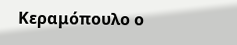Κεραμόπουλο ο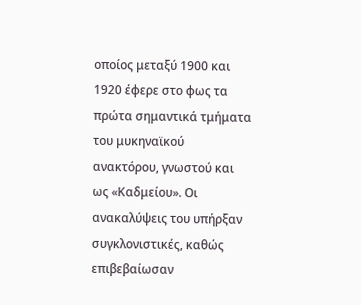οποίος μεταξύ 1900 και 1920 έφερε στο φως τα πρώτα σημαντικά τμήματα του μυκηναϊκού ανακτόρου, γνωστού και ως «Καδμείου». Οι ανακαλύψεις του υπήρξαν συγκλονιστικές, καθώς επιβεβαίωσαν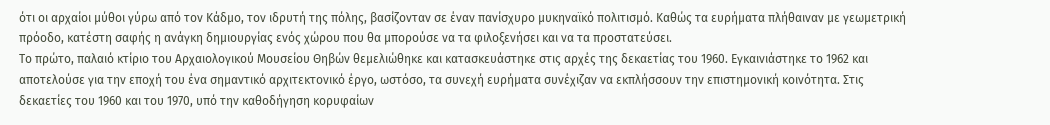ότι οι αρχαίοι μύθοι γύρω από τον Κάδμο, τον ιδρυτή της πόλης, βασίζονταν σε έναν πανίσχυρο μυκηναϊκό πολιτισμό. Καθώς τα ευρήματα πλήθαιναν με γεωμετρική πρόοδο, κατέστη σαφής η ανάγκη δημιουργίας ενός χώρου που θα μπορούσε να τα φιλοξενήσει και να τα προστατεύσει.
Το πρώτο, παλαιό κτίριο του Αρχαιολογικού Μουσείου Θηβών θεμελιώθηκε και κατασκευάστηκε στις αρχές της δεκαετίας του 1960. Εγκαινιάστηκε το 1962 και αποτελούσε για την εποχή του ένα σημαντικό αρχιτεκτονικό έργο, ωστόσο, τα συνεχή ευρήματα συνέχιζαν να εκπλήσσουν την επιστημονική κοινότητα. Στις δεκαετίες του 1960 και του 1970, υπό την καθοδήγηση κορυφαίων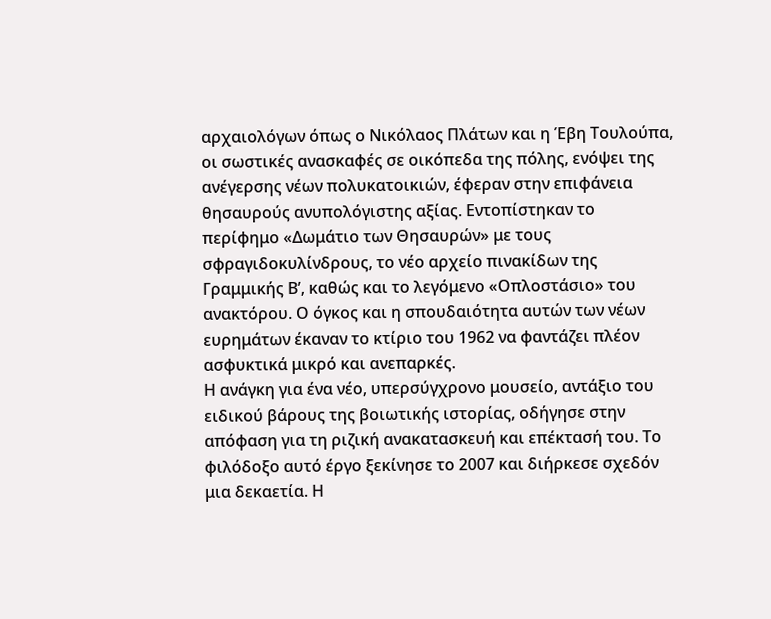αρχαιολόγων όπως ο Νικόλαος Πλάτων και η Έβη Τουλούπα, οι σωστικές ανασκαφές σε οικόπεδα της πόλης, ενόψει της ανέγερσης νέων πολυκατοικιών, έφεραν στην επιφάνεια θησαυρούς ανυπολόγιστης αξίας. Εντοπίστηκαν το περίφημο «Δωμάτιο των Θησαυρών» με τους σφραγιδοκυλίνδρους, το νέο αρχείο πινακίδων της Γραμμικής Β’, καθώς και το λεγόμενο «Οπλοστάσιο» του ανακτόρου. Ο όγκος και η σπουδαιότητα αυτών των νέων ευρημάτων έκαναν το κτίριο του 1962 να φαντάζει πλέον ασφυκτικά μικρό και ανεπαρκές.
Η ανάγκη για ένα νέο, υπερσύγχρονο μουσείο, αντάξιο του ειδικού βάρους της βοιωτικής ιστορίας, οδήγησε στην απόφαση για τη ριζική ανακατασκευή και επέκτασή του. Το φιλόδοξο αυτό έργο ξεκίνησε το 2007 και διήρκεσε σχεδόν μια δεκαετία. Η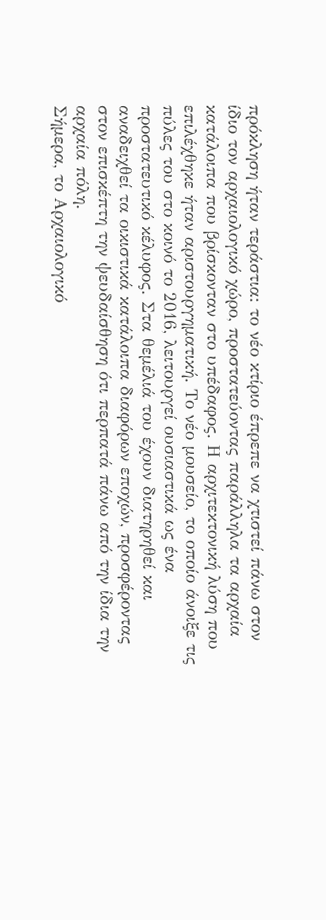πρόκληση ήταν τεράστια: το νέο κτίριο έπρεπε να χτιστεί πάνω στον ίδιο τον αρχαιολογικό χώρο, προστατεύοντας παράλληλα τα αρχαία κατάλοιπα που βρίσκονταν στο υπέδαφος. Η αρχιτεκτονική λύση που επιλέχθηκε ήταν αριστουργηματική. Το νέο μουσείο, το οποίο άνοιξε τις πύλες του στο κοινό το 2016, λειτουργεί ουσιαστικά ως ένα προστατευτικό κέλυφος. Στα θεμέλιά του έχουν διατηρηθεί και αναδειχθεί τα οικιστικά κατάλοιπα διαφόρων εποχών, προσφέροντας στον επισκέπτη την ψευδαίσθηση ότι περπατά πάνω από την ίδια την αρχαία πόλη.
Σήμερα, το Αρχαιολογικό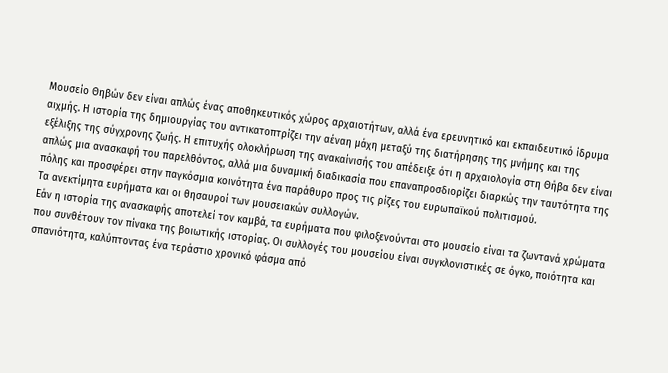Μουσείο Θηβών δεν είναι απλώς ένας αποθηκευτικός χώρος αρχαιοτήτων, αλλά ένα ερευνητικό και εκπαιδευτικό ίδρυμα αιχμής. Η ιστορία της δημιουργίας του αντικατοπτρίζει την αέναη μάχη μεταξύ της διατήρησης της μνήμης και της εξέλιξης της σύγχρονης ζωής. Η επιτυχής ολοκλήρωση της ανακαίνισής του απέδειξε ότι η αρχαιολογία στη Θήβα δεν είναι απλώς μια ανασκαφή του παρελθόντος, αλλά μια δυναμική διαδικασία που επαναπροσδιορίζει διαρκώς την ταυτότητα της πόλης και προσφέρει στην παγκόσμια κοινότητα ένα παράθυρο προς τις ρίζες του ευρωπαϊκού πολιτισμού.
Τα ανεκτίμητα ευρήματα και οι θησαυροί των μουσειακών συλλογών.
Εάν η ιστορία της ανασκαφής αποτελεί τον καμβά, τα ευρήματα που φιλοξενούνται στο μουσείο είναι τα ζωντανά χρώματα που συνθέτουν τον πίνακα της βοιωτικής ιστορίας. Οι συλλογές του μουσείου είναι συγκλονιστικές σε όγκο, ποιότητα και σπανιότητα, καλύπτοντας ένα τεράστιο χρονικό φάσμα από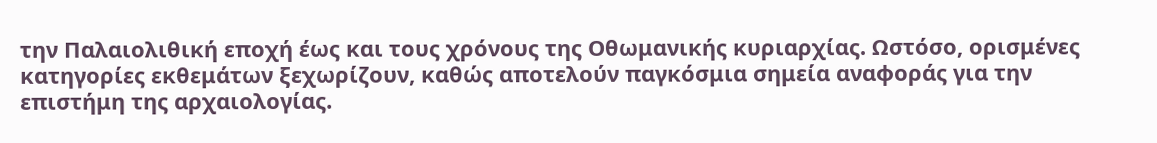την Παλαιολιθική εποχή έως και τους χρόνους της Οθωμανικής κυριαρχίας. Ωστόσο, ορισμένες κατηγορίες εκθεμάτων ξεχωρίζουν, καθώς αποτελούν παγκόσμια σημεία αναφοράς για την επιστήμη της αρχαιολογίας.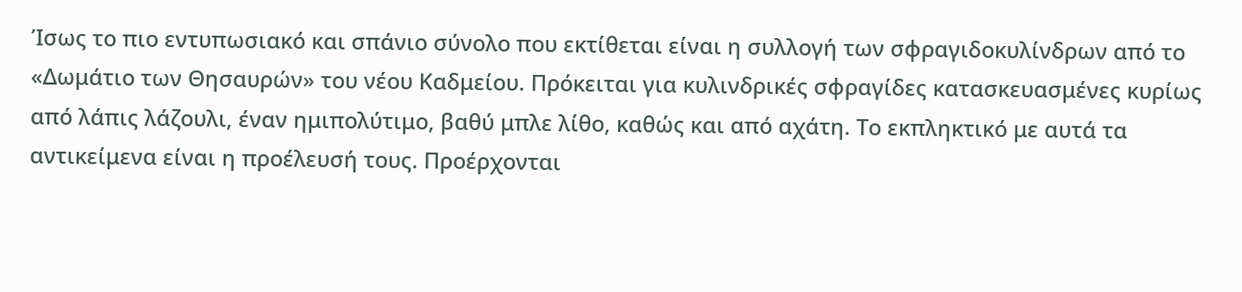Ίσως το πιο εντυπωσιακό και σπάνιο σύνολο που εκτίθεται είναι η συλλογή των σφραγιδοκυλίνδρων από το «Δωμάτιο των Θησαυρών» του νέου Καδμείου. Πρόκειται για κυλινδρικές σφραγίδες κατασκευασμένες κυρίως από λάπις λάζουλι, έναν ημιπολύτιμο, βαθύ μπλε λίθο, καθώς και από αχάτη. Το εκπληκτικό με αυτά τα αντικείμενα είναι η προέλευσή τους. Προέρχονται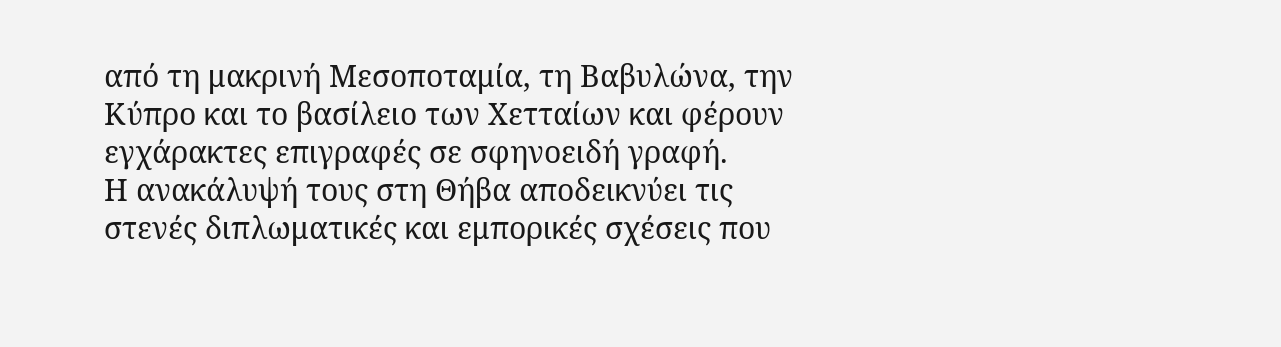από τη μακρινή Μεσοποταμία, τη Βαβυλώνα, την Κύπρο και το βασίλειο των Χετταίων και φέρουν εγχάρακτες επιγραφές σε σφηνοειδή γραφή.
Η ανακάλυψή τους στη Θήβα αποδεικνύει τις στενές διπλωματικές και εμπορικές σχέσεις που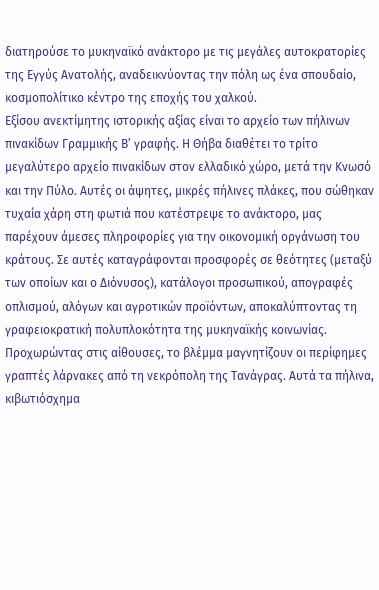διατηρούσε το μυκηναϊκό ανάκτορο με τις μεγάλες αυτοκρατορίες της Εγγύς Ανατολής, αναδεικνύοντας την πόλη ως ένα σπουδαίο, κοσμοπολίτικο κέντρο της εποχής του χαλκού.
Εξίσου ανεκτίμητης ιστορικής αξίας είναι το αρχείο των πήλινων πινακίδων Γραμμικής Β’ γραφής. Η Θήβα διαθέτει το τρίτο μεγαλύτερο αρχείο πινακίδων στον ελλαδικό χώρο, μετά την Κνωσό και την Πύλο. Αυτές οι άψητες, μικρές πήλινες πλάκες, που σώθηκαν τυχαία χάρη στη φωτιά που κατέστρεψε το ανάκτορο, μας παρέχουν άμεσες πληροφορίες για την οικονομική οργάνωση του κράτους. Σε αυτές καταγράφονται προσφορές σε θεότητες (μεταξύ των οποίων και ο Διόνυσος), κατάλογοι προσωπικού, απογραφές οπλισμού, αλόγων και αγροτικών προϊόντων, αποκαλύπτοντας τη γραφειοκρατική πολυπλοκότητα της μυκηναϊκής κοινωνίας.
Προχωρώντας στις αίθουσες, το βλέμμα μαγνητίζουν οι περίφημες γραπτές λάρνακες από τη νεκρόπολη της Τανάγρας. Αυτά τα πήλινα, κιβωτιόσχημα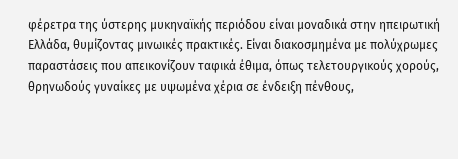φέρετρα της ύστερης μυκηναϊκής περιόδου είναι μοναδικά στην ηπειρωτική Ελλάδα, θυμίζοντας μινωικές πρακτικές. Είναι διακοσμημένα με πολύχρωμες παραστάσεις που απεικονίζουν ταφικά έθιμα, όπως τελετουργικούς χορούς, θρηνωδούς γυναίκες με υψωμένα χέρια σε ένδειξη πένθους,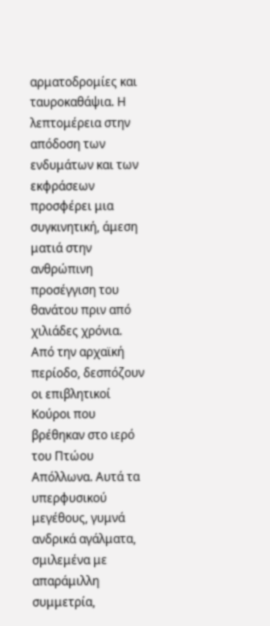αρματοδρομίες και ταυροκαθάψια. Η λεπτομέρεια στην απόδοση των ενδυμάτων και των εκφράσεων προσφέρει μια συγκινητική, άμεση ματιά στην ανθρώπινη προσέγγιση του θανάτου πριν από χιλιάδες χρόνια.
Από την αρχαϊκή περίοδο, δεσπόζουν οι επιβλητικοί Κούροι που βρέθηκαν στο ιερό του Πτώου Απόλλωνα. Αυτά τα υπερφυσικού μεγέθους, γυμνά ανδρικά αγάλματα, σμιλεμένα με απαράμιλλη συμμετρία,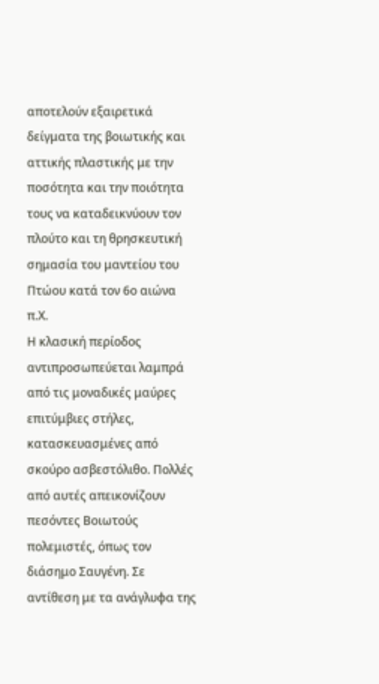αποτελούν εξαιρετικά δείγματα της βοιωτικής και αττικής πλαστικής με την ποσότητα και την ποιότητα τους να καταδεικνύουν τον πλούτο και τη θρησκευτική σημασία του μαντείου του Πτώου κατά τον 6ο αιώνα π.Χ.
Η κλασική περίοδος αντιπροσωπεύεται λαμπρά από τις μοναδικές μαύρες επιτύμβιες στήλες, κατασκευασμένες από σκούρο ασβεστόλιθο. Πολλές από αυτές απεικονίζουν πεσόντες Βοιωτούς πολεμιστές, όπως τον διάσημο Σαυγένη. Σε αντίθεση με τα ανάγλυφα της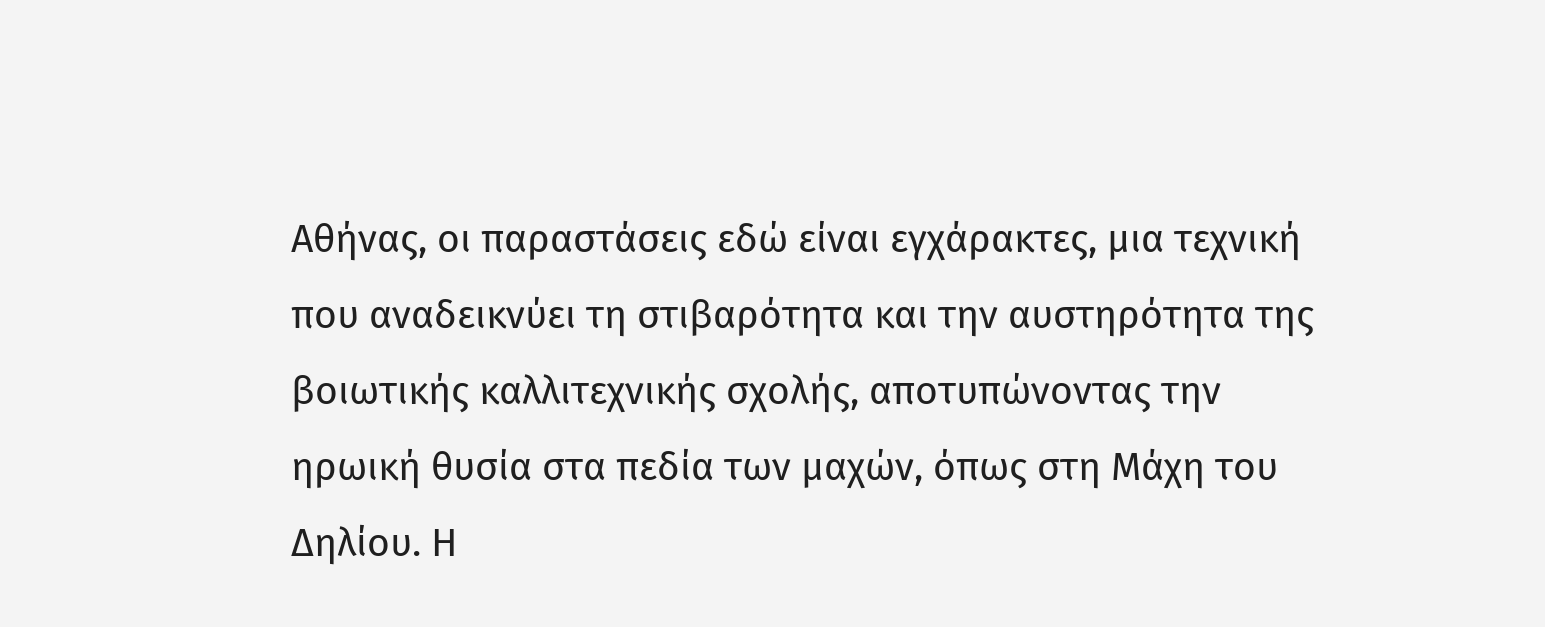Αθήνας, οι παραστάσεις εδώ είναι εγχάρακτες, μια τεχνική που αναδεικνύει τη στιβαρότητα και την αυστηρότητα της βοιωτικής καλλιτεχνικής σχολής, αποτυπώνοντας την ηρωική θυσία στα πεδία των μαχών, όπως στη Μάχη του Δηλίου. Η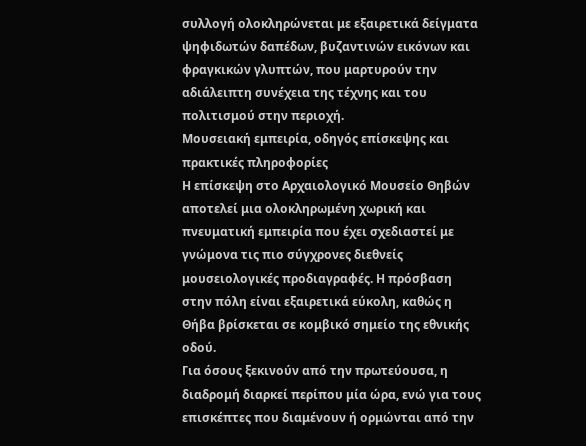συλλογή ολοκληρώνεται με εξαιρετικά δείγματα ψηφιδωτών δαπέδων, βυζαντινών εικόνων και φραγκικών γλυπτών, που μαρτυρούν την αδιάλειπτη συνέχεια της τέχνης και του πολιτισμού στην περιοχή.
Μουσειακή εμπειρία, οδηγός επίσκεψης και πρακτικές πληροφορίες
Η επίσκεψη στο Αρχαιολογικό Μουσείο Θηβών αποτελεί μια ολοκληρωμένη χωρική και πνευματική εμπειρία που έχει σχεδιαστεί με γνώμονα τις πιο σύγχρονες διεθνείς μουσειολογικές προδιαγραφές. Η πρόσβαση στην πόλη είναι εξαιρετικά εύκολη, καθώς η Θήβα βρίσκεται σε κομβικό σημείο της εθνικής οδού.
Για όσους ξεκινούν από την πρωτεύουσα, η διαδρομή διαρκεί περίπου μία ώρα, ενώ για τους επισκέπτες που διαμένουν ή ορμώνται από την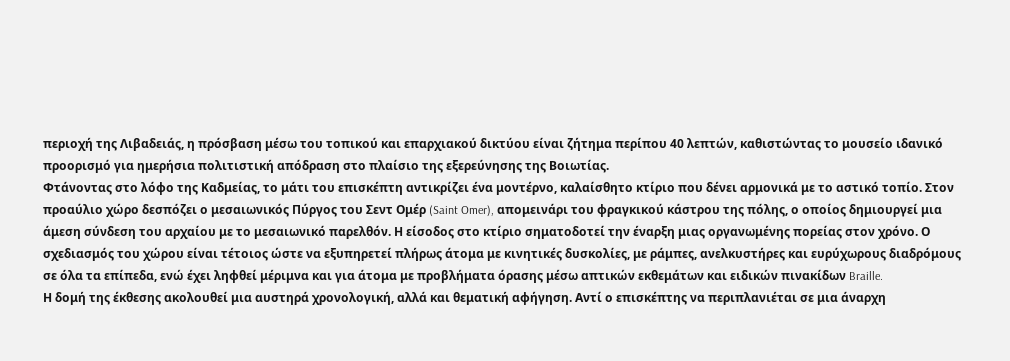περιοχή της Λιβαδειάς, η πρόσβαση μέσω του τοπικού και επαρχιακού δικτύου είναι ζήτημα περίπου 40 λεπτών, καθιστώντας το μουσείο ιδανικό προορισμό για ημερήσια πολιτιστική απόδραση στο πλαίσιο της εξερεύνησης της Βοιωτίας.
Φτάνοντας στο λόφο της Καδμείας, το μάτι του επισκέπτη αντικρίζει ένα μοντέρνο, καλαίσθητο κτίριο που δένει αρμονικά με το αστικό τοπίο. Στον προαύλιο χώρο δεσπόζει ο μεσαιωνικός Πύργος του Σεντ Ομέρ (Saint Omer), απομεινάρι του φραγκικού κάστρου της πόλης, ο οποίος δημιουργεί μια άμεση σύνδεση του αρχαίου με το μεσαιωνικό παρελθόν. Η είσοδος στο κτίριο σηματοδοτεί την έναρξη μιας οργανωμένης πορείας στον χρόνο. Ο σχεδιασμός του χώρου είναι τέτοιος ώστε να εξυπηρετεί πλήρως άτομα με κινητικές δυσκολίες, με ράμπες, ανελκυστήρες και ευρύχωρους διαδρόμους σε όλα τα επίπεδα, ενώ έχει ληφθεί μέριμνα και για άτομα με προβλήματα όρασης μέσω απτικών εκθεμάτων και ειδικών πινακίδων Braille.
Η δομή της έκθεσης ακολουθεί μια αυστηρά χρονολογική, αλλά και θεματική αφήγηση. Αντί ο επισκέπτης να περιπλανιέται σε μια άναρχη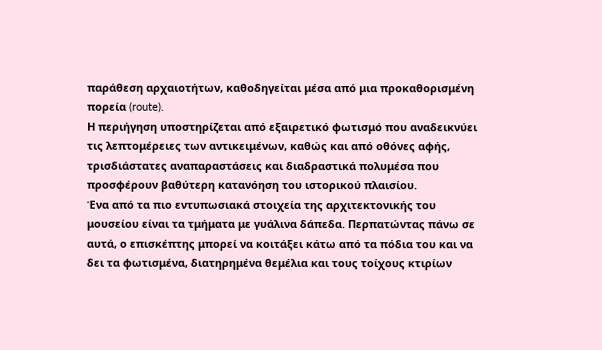παράθεση αρχαιοτήτων, καθοδηγείται μέσα από μια προκαθορισμένη πορεία (route).
Η περιήγηση υποστηρίζεται από εξαιρετικό φωτισμό που αναδεικνύει τις λεπτομέρειες των αντικειμένων, καθώς και από οθόνες αφής, τρισδιάστατες αναπαραστάσεις και διαδραστικά πολυμέσα που προσφέρουν βαθύτερη κατανόηση του ιστορικού πλαισίου.
Ένα από τα πιο εντυπωσιακά στοιχεία της αρχιτεκτονικής του μουσείου είναι τα τμήματα με γυάλινα δάπεδα. Περπατώντας πάνω σε αυτά, ο επισκέπτης μπορεί να κοιτάξει κάτω από τα πόδια του και να δει τα φωτισμένα, διατηρημένα θεμέλια και τους τοίχους κτιρίων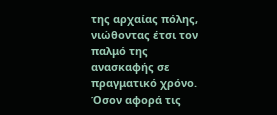της αρχαίας πόλης, νιώθοντας έτσι τον παλμό της ανασκαφής σε πραγματικό χρόνο.
Όσον αφορά τις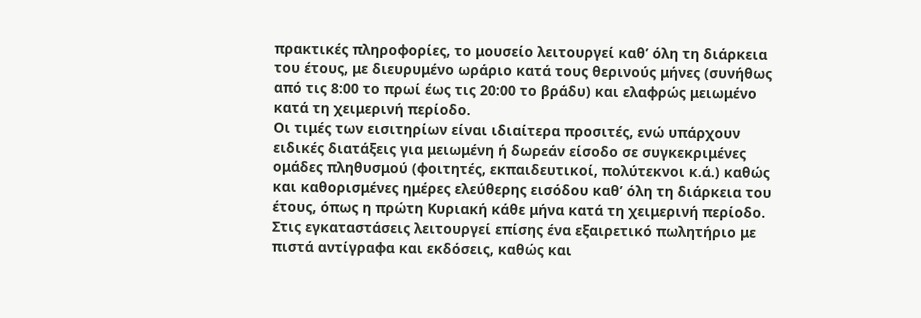πρακτικές πληροφορίες, το μουσείο λειτουργεί καθ’ όλη τη διάρκεια του έτους, με διευρυμένο ωράριο κατά τους θερινούς μήνες (συνήθως από τις 8:00 το πρωί έως τις 20:00 το βράδυ) και ελαφρώς μειωμένο κατά τη χειμερινή περίοδο.
Οι τιμές των εισιτηρίων είναι ιδιαίτερα προσιτές, ενώ υπάρχουν ειδικές διατάξεις για μειωμένη ή δωρεάν είσοδο σε συγκεκριμένες ομάδες πληθυσμού (φοιτητές, εκπαιδευτικοί, πολύτεκνοι κ.ά.) καθώς και καθορισμένες ημέρες ελεύθερης εισόδου καθ’ όλη τη διάρκεια του έτους, όπως η πρώτη Κυριακή κάθε μήνα κατά τη χειμερινή περίοδο.
Στις εγκαταστάσεις λειτουργεί επίσης ένα εξαιρετικό πωλητήριο με πιστά αντίγραφα και εκδόσεις, καθώς και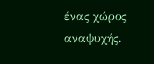ένας χώρος αναψυχής.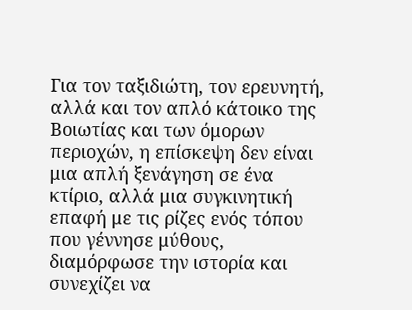Για τον ταξιδιώτη, τον ερευνητή, αλλά και τον απλό κάτοικο της Βοιωτίας και των όμορων περιοχών, η επίσκεψη δεν είναι μια απλή ξενάγηση σε ένα κτίριο, αλλά μια συγκινητική επαφή με τις ρίζες ενός τόπου που γέννησε μύθους, διαμόρφωσε την ιστορία και συνεχίζει να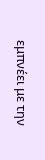εμπνέει με την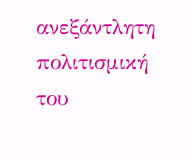ανεξάντλητη πολιτισμική του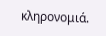κληρονομιά.